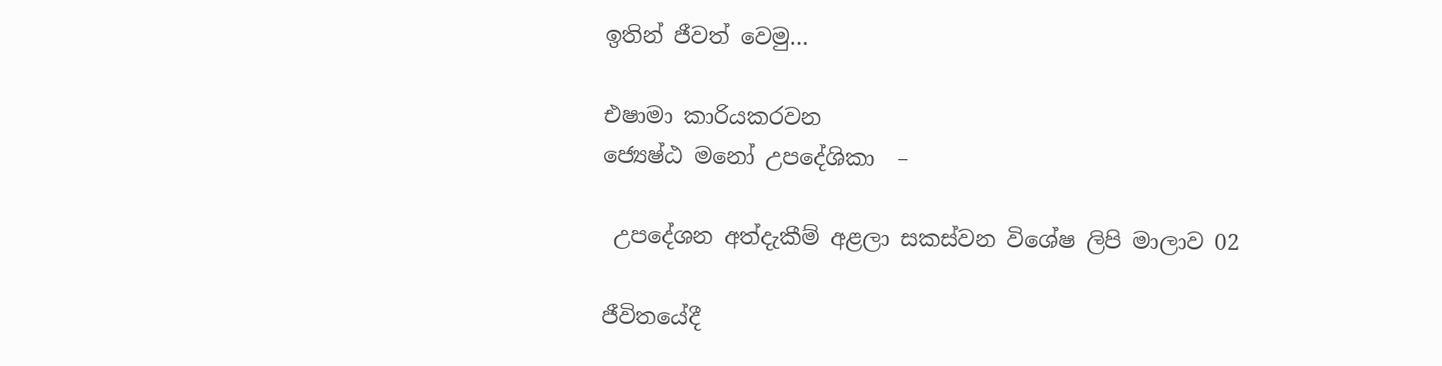ඉතින් ජීවත් වෙමු…

එෂාමා කාරියකරවන
ජ්‍යෙෂ්ඨ මනෝ උපදේශිකා  –

 උපදේශන අත්දැකීම් අළලා සකස්වන විශේෂ ලිපි මාලාව 02

ජීවිතයේදී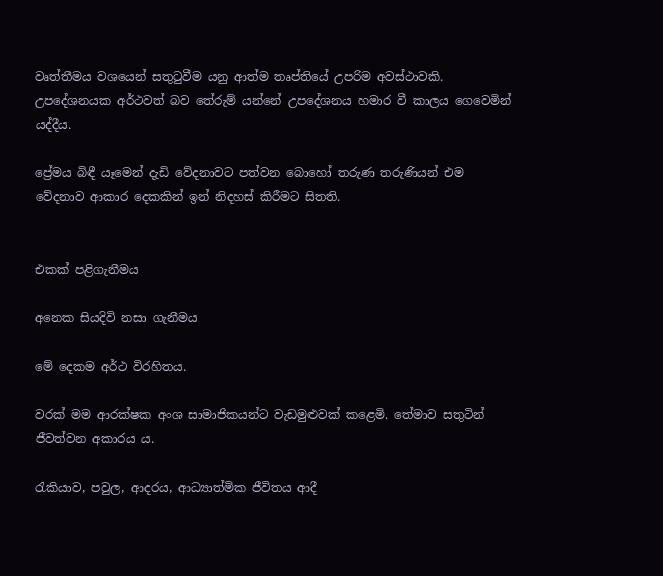වෘත්තීමය වශයෙන් සතුටුවීම යනු ආත්ම තෘප්තියේ උපරිම අවස්ථාවකි. උපදේශනයක අර්ථවත් බව තේරුම් යන්නේ උපදේශනය හමාර වී කාලය ගෙවෙමින් යද්දීය.

ප්‍රේමය බිඳී යෑමෙන් දැඩි වේදනාවට පත්වන බොහෝ තරුණ තරුණියන් එම වේදනාව ආකාර දෙකකින් ඉන් නිදහස් කිරීමට සිතති.


එකක් පළිගැනීමය

අනෙක සියදිවි නසා ගැනීමය

මේ දෙකම අර්ථ විරහිතය.

වරක් මම ආරක්ෂක අංශ සාමාජිකයන්ට වැඩමුළුවක් කළෙමි. තේමාව සතුටින් ජීවත්වන අකාරය ය.

රැකියාව, පවුල, ආදරය, ආධ්‍යාත්මික ජීවිතය ආදී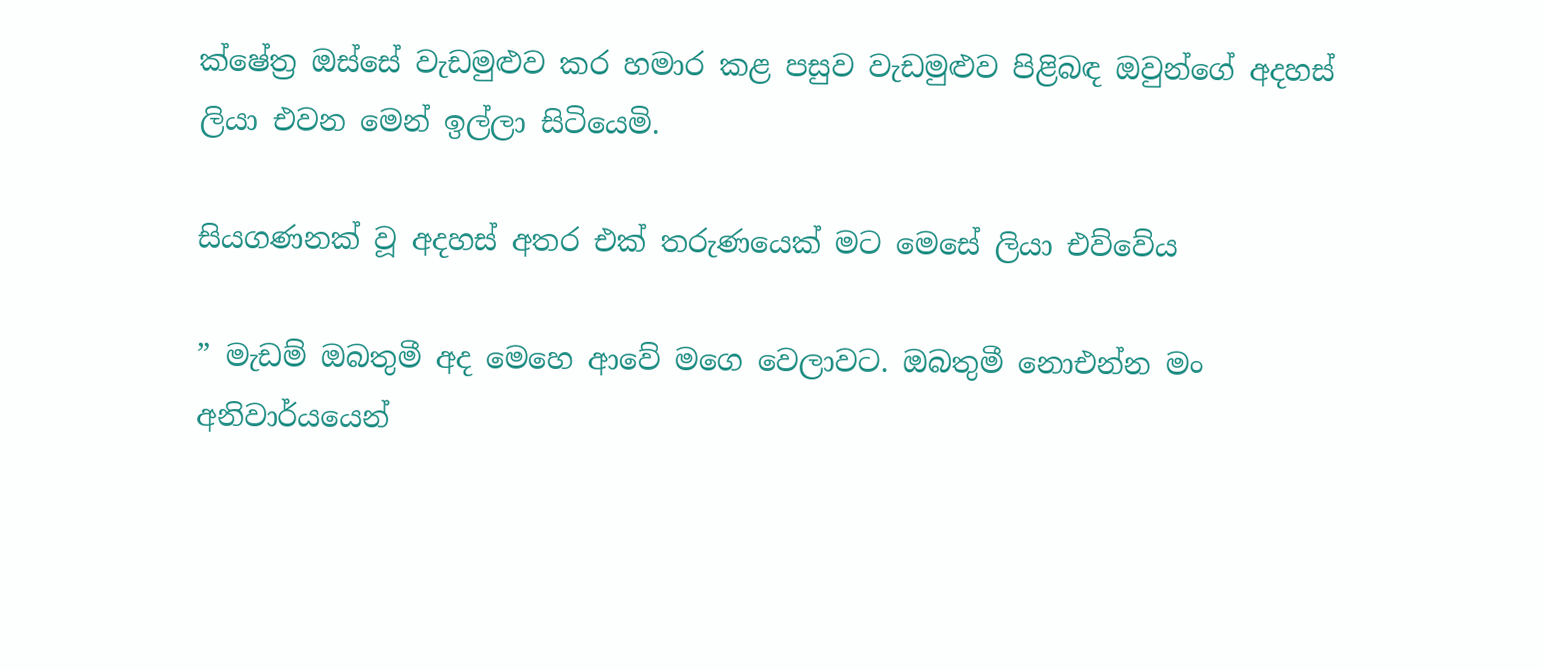ක්ෂේත්‍ර ඔස්සේ වැඩමුළුව කර හමාර කළ පසුව වැඩමුළුව පිළිබඳ ඔවුන්ගේ අදහස් ලියා එවන මෙන් ඉල්ලා සිටියෙමි.

සියගණනක් වූ අදහස් අතර එක් තරුණයෙක් මට මෙසේ ලියා එව්වේය

” මැඩම් ඔබතුමී අද මෙහෙ ආවේ මගෙ වෙලාවට. ඔබතුමී නොඑන්න මං අනිවාර්යයෙන්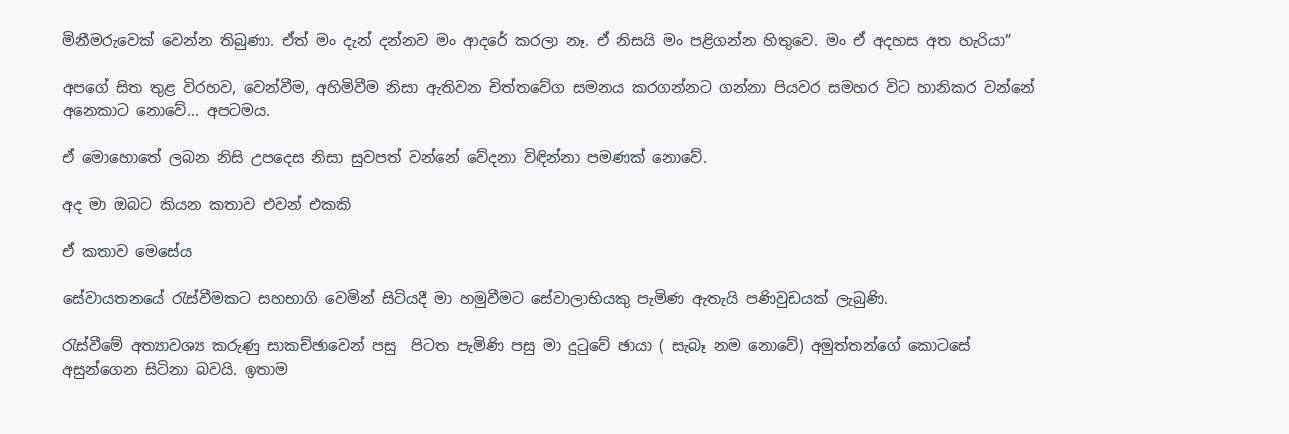මිනීමරුවෙක් වෙන්න තිබුණා. ඒත් මං දැන් දන්නව මං ආදරේ කරලා නෑ. ඒ නිසයි මං පළිගන්න හිතුවෙ. මං ඒ අදහස අත හැරියා”

අපගේ සිත තුළ විරහව, වෙන්වීම, අහිමිවීම නිසා ඇතිවන චිත්තවේග සමනය කරගන්නට ගන්නා පියවර සමහර විට හානිකර වන්නේ අනෙකාට නොවේ… අපටමය.

ඒ මොහොතේ ලබන නිසි උපදෙස නිසා සුවපත් වන්නේ වේදනා විඳින්නා පමණක් නොවේ.

අද මා ඔබට කියන කතාව එවන් එකකි

ඒ කතාව මෙසේය

සේවායතනයේ රැස්වීමකට සහභාගි වෙමින් සිටියදී මා හමුවීමට සේවාලාභියකු පැමිණ ඇතැයි පණිවුඩයක් ලැබුණි.

රැස්වීමේ අත්‍යාවශ්‍ය කරුණු සාකච්ඡාවෙන් පසු  පිටත පැමිණි පසු මා දුටුවේ ඡායා ( සැබෑ නම නොවේ) අමුත්තන්ගේ කොටසේ අසුන්ගෙන සිටිනා බවයි. ඉතාම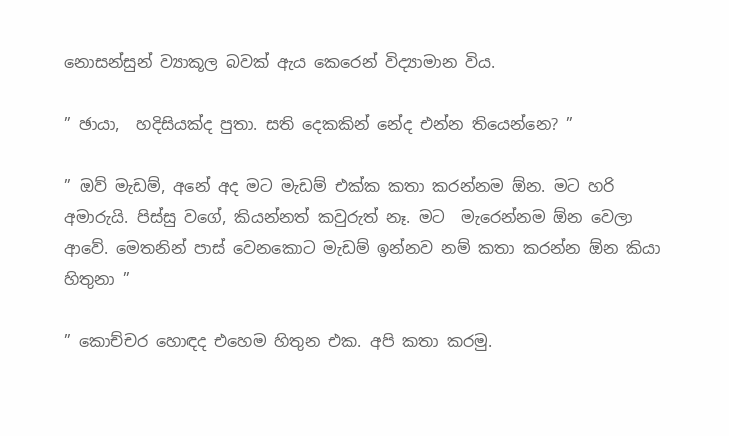නොසන්සුන් ව්‍යාකූල බවක් ඇය කෙරෙන් විද්‍යාමාන විය.

” ඡායා,  හදිසියක්ද පුතා. සති දෙකකින් නේද එන්න තියෙන්නෙ? ”

” ඔව් මැඩම්, අනේ අද මට මැඩම් එක්ක කතා කරන්නම ඕන. මට හරි අමාරුයි. පිස්සු වගේ, කියන්නත් කවුරුත් නෑ. මට  මැරෙන්නම ඕන වෙලා ආවේ. මෙතනින් පාස් වෙනකොට මැඩම් ඉන්නව නම් කතා කරන්න ඕන කියා හිතුනා ”

” කොච්චර හොඳද එහෙම හිතුන එක. අපි කතා කරමු.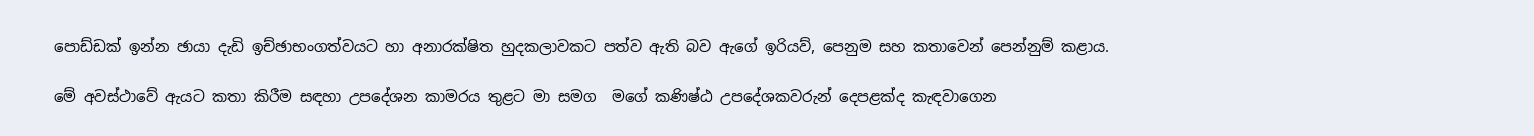පොඩ්ඩක් ඉන්න ඡායා දැඩි ඉච්ඡාභංගත්වයට හා අනාරක්ෂිත හුදකලාවකට පත්ව ඇති බව ඇගේ ඉරියව්, පෙනුම සහ කතාවෙන් පෙන්නුම් කළාය.

මේ අවස්ථාවේ ඇයට කතා කිරීම සඳහා උපදේශන කාමරය තුළට මා සමග  මගේ කණිෂ්ඨ උපදේශකවරුන් දෙපළක්ද කැඳවාගෙන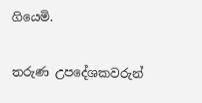ගියෙමි.

තරුණ උපදේශකවරුන්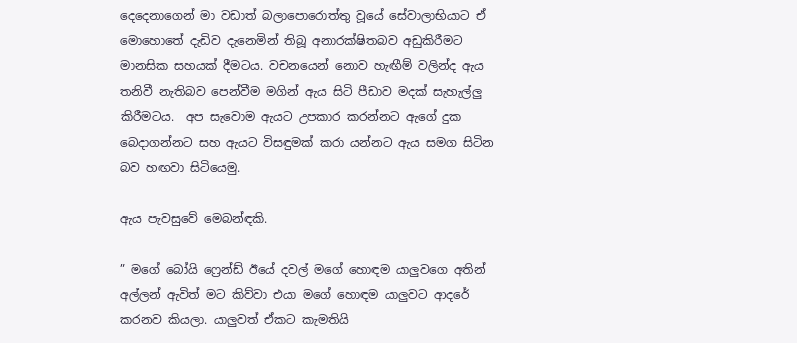දෙදෙනාගෙන් මා වඩාත් බලාපොරොත්තු වූයේ සේවාලාභියාට ඒ මොහොතේ දැඩිව දැනෙමින් තිබූ අනාරක්ෂිතබව අඩුකිරීමට මානසික සහයක් දීමටය. වචනයෙන් නොව හැඟීම් වලින්ද ඇය තනිවී නැතිබව පෙන්වීම මගින් ඇය සිටි පීඩාව මදක් සැහැල්ලු කිරීමටය.  අප සැවොම ඇයට උපකාර කරන්නට ඇගේ දුක බෙදාගන්නට සහ ඇයට විසඳුමක් කරා යන්නට ඇය සමග සිටින  බව හඟවා සිටියෙමු.

ඇය පැවසුවේ මෙබන්ඳකි.

” මගේ බෝයි ෆ්‍රෙන්ඩ් ඊයේ දවල් මගේ හොඳම යාලුවගෙ අතින් අල්ලන් ඇවිත් මට කිව්වා එයා මගේ හොඳම යාලුවට ආදරේ කරනව කියලා. යාලුවත් ඒකට කැමතියි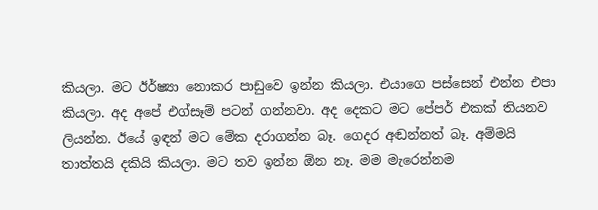කියලා. මට ඊර්ෂ්‍යා නොකර පාඩුවෙ ඉන්න කියලා. එයාගෙ පස්සෙන් එන්න එපා කියලා. අද අපේ එග්සෑම් පටන් ගන්නවා. අද දෙකට මට පේපර් එකක් තියනව ලියන්න. ඊයේ ඉඳන් මට මේක දරාගන්න බෑ. ගෙදර අඬන්නත් බෑ. අම්මයි තාත්තයි දකියි කියලා. මට තව ඉන්න ඕන නෑ. මම මැරෙන්නම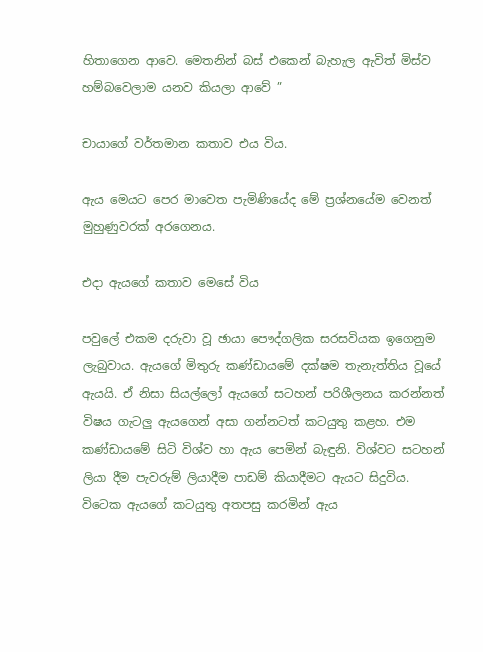හිතාගෙන ආවෙ. මෙතනින් බස් එකෙන් බැහැල ඇවිත් මිස්ව හම්බවෙලාම යනව කියලා ආවේ ”

චායාගේ වර්තමාන කතාව එය විය.

ඇය මෙයට පෙර මාවෙත පැමිණියේද මේ ප්‍රශ්නයේම වෙනත් මුහුණුවරක් අරගෙනය.

එදා ඇයගේ කතාව මෙසේ විය

පවුලේ එකම දරුවා වූ ඡායා පෞද්ගලික සරසවියක ඉගෙනුම ලැබුවාය. ඇයගේ මිතුරු කණ්ඩායමේ දක්ෂම තැනැත්තිය වූයේ ඇයයි. ඒ නිසා සියල්ලෝ ඇයගේ සටහන් පරිශීලනය කරන්නත් විෂය ගැටලු ඇයගෙන් අසා ගන්නටත් කටයුතු කළහ. එම කණ්ඩායමේ සිටි විශ්ව හා ඇය පෙමින් බැඳුනි. විශ්වට සටහන් ලියා දීම පැවරුම් ලියාදීම පාඩම් කියාදීමට ඇයට සිදුවිය. විටෙක ඇයගේ කටයුතු අතපසු කරමින් ඇය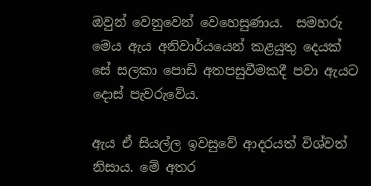ඔවුන් වෙනුවෙන් වෙහෙසුණාය.  සමහරු මෙය ඇය අනිවාර්යයෙන් කළයුතු දෙයක් සේ සලකා පොඩි අතපසුවීමකදී පවා ඇයට දොස් පැවරුවේය.

ඇය ඒ සියල්ල ඉවසුවේ ආදරයත් විශ්වත් නිසාය. මේ අතර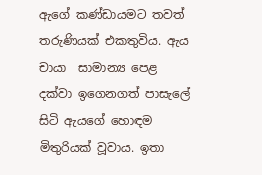ඇගේ කණ්ඩායමට තවත් තරුණියක් එකතුවිය. ඇය චායා  සාමාන්‍ය පෙළ දක්වා ඉගෙනගත් පාසැලේ සිටි ඇයගේ හොඳම මිතුරියක් වූවාය. ඉතා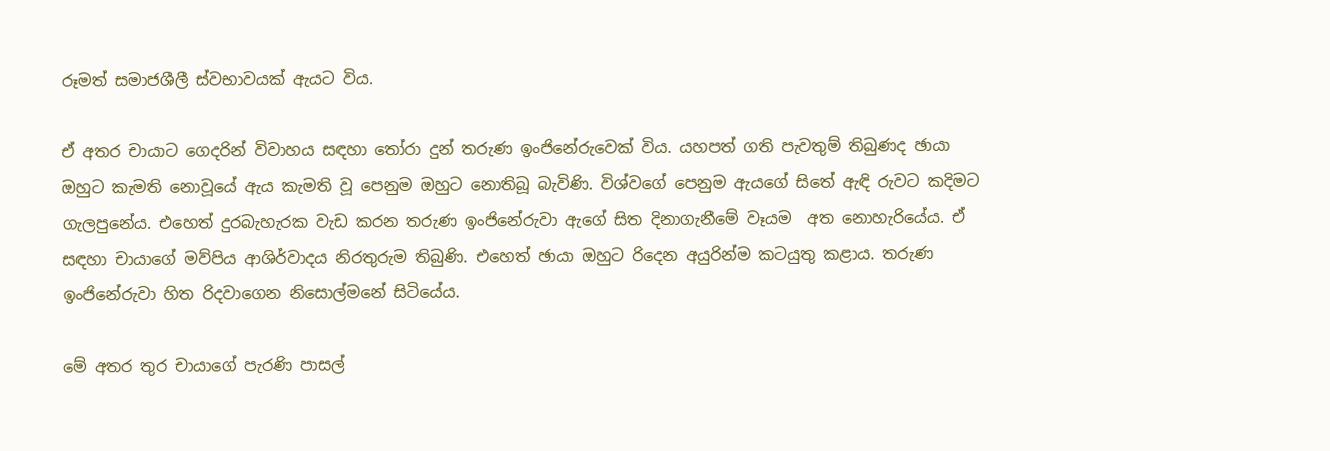රූමත් සමාජශීලී ස්වභාවයක් ඇයට විය.

ඒ අතර චායාට ගෙදරින් විවාහය සඳහා තෝරා දුන් තරුණ ඉංජිනේරුවෙක් විය. යහපත් ගති පැවතුම් තිබුණද ඡායා ඔහුට කැමති නොවූයේ ඇය කැමති වූ පෙනුම ඔහුට නොතිබූ බැවිණි. විශ්වගේ පෙනුම ඇයගේ සිතේ ඇඳි රුවට කදිමට ගැලපුනේය. එහෙත් දුරබැහැරක වැඩ කරන තරුණ ඉංජිනේරුවා ඇගේ සිත දිනාගැනීමේ වෑයම  අත නොහැරියේය. ඒ සඳහා චායාගේ මව්පිය ආශිර්වාදය නිරතුරුම තිබුණි. එහෙත් ඡායා ඔහුට රිදෙන අයුරින්ම කටයුතු කළාය. තරුණ ඉංජිනේරුවා හිත රිදවාගෙන නිසොල්මනේ සිටියේය.

මේ අතර තුර චායාගේ පැරණි පාසල්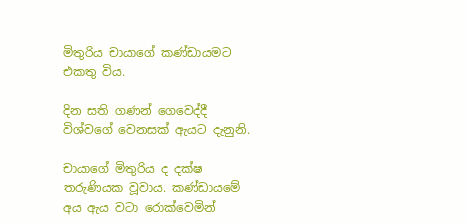මිතුරිය චායාගේ කණ්ඩායමට එකතු විය.

දින සති ගණන් ගෙවෙද්දී විශ්වගේ වෙනසක් ඇයට දැනුනි.

චායාගේ මිතුරිය ද දක්ෂ තරුණියක වූවාය. කණ්ඩායමේ අය ඇය වටා රොක්වෙමින්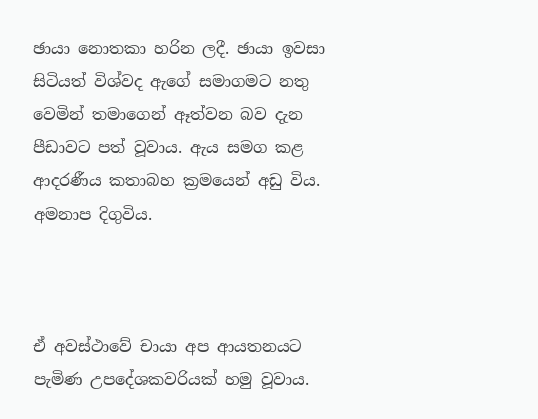ඡායා නොතකා හරින ලදී. ඡායා ඉවසා සිටියත් විශ්වද ඇගේ සමාගමට නතු වෙමින් තමාගෙන් ඈත්වන බව දැන පීඩාවට පත් වූවාය. ඇය සමග කළ ආදරණීය කතාබහ ක්‍රමයෙන් අඩු විය. අමනාප දිගුවිය.



ඒ අවස්ථාවේ චායා අප ආයතනයට පැමිණ උපදේශකවරියක් හමු වූවාය.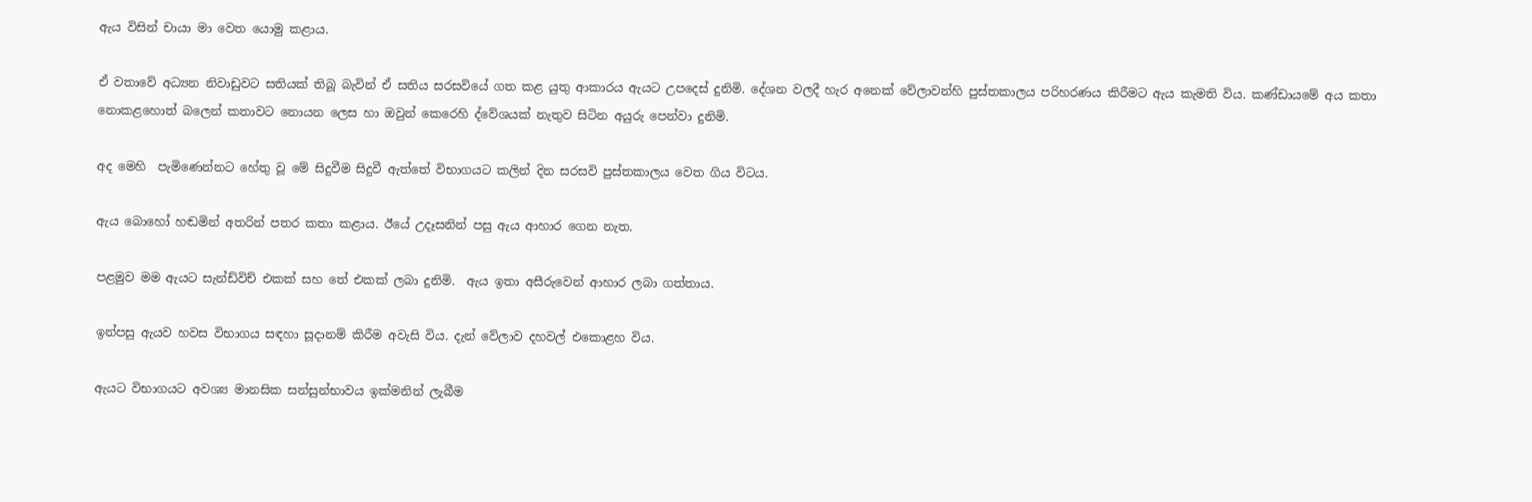ඇය විසින් චායා මා වෙත යොමු කළාය.

ඒ වතාවේ අධ්‍යන නිවාඩුවට සතියක් තිබූ බැවින් ඒ සතිය සරසවියේ ගත කළ යුතු ආකාරය ඇයට උපදෙස් දුනිමි. දේශන වලදී හැර අනෙක් වේලාවන්හි පුස්තකාලය පරිහරණය කිරීමට ඇය කැමති විය. කණ්ඩායමේ අය කතා නොකළහොත් බලෙන් කතාවට නොයන ලෙස හා ඔවුන් කෙරෙහි ද්වේශයක් නැතුව සිටින අයුරු පෙන්වා දුනිමි.

අද මෙහි  පැමිණෙන්නට හේතු වූ මේ සිදුවීම සිදුවී ඇත්තේ විභාගයට කලින් දින සරසවි පුස්තකාලය වෙත ගිය විටය.

ඇය බොහෝ හඬමින් අතරින් පතර කතා කළාය. ඊයේ උදෑසනින් පසු ඇය ආහාර ගෙන නැත.

පළමුව මම ඇයට සැන්ඩ්විච් එකක් සහ තේ එකක් ලබා දුනිමි.  ඇය ඉතා අසීරුවෙන් ආහාර ලබා ගත්තාය.

ඉන්පසු ඇයව හවස විභාගය සඳහා සූදානම් කිරීම අවැසි විය. දැන් වේලාව දහවල් එකොළහ විය.

ඇයට විභාගයට අවශ්‍ය මානසික සන්සුන්භාවය ඉක්මනින් ලැබීම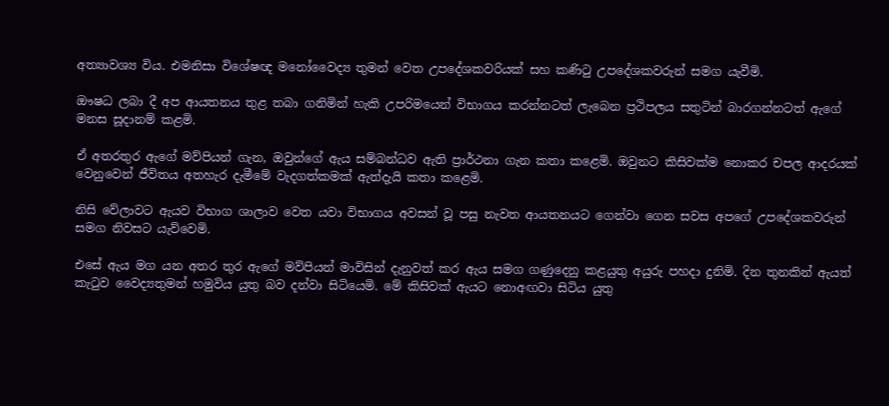අත්‍යාවශ්‍ය විය. එමනිසා විශේෂඥ මනෝවෛද්‍ය තුමන් වෙත උපදේශකවරියක් සහ කණිටු උපදේශකවරුන් සමග යැවීමි.

ඖෂධ ලබා දී අප ආයතනය තුළ තබා ගනිමින් හැකි උපරිමයෙන් විභාගය කරන්නටත් ලැබෙන ප්‍රථිපලය සතුටින් බාරගන්නටත් ඇගේ මනස සූදානම් කළමි.

ඒ අතරතුර ඇගේ මව්පියන් ගැන, ඔවුන්ගේ ඇය සම්බන්ධව ඇති ප්‍රාර්ථනා ගැන කතා කළෙමි. ඔවුනට කිසිවක්ම නොකර චපල ආදරයක් වෙනුවෙන් ජීවිතය අතහැර දැමීමේ වැදගත්කමක් ඇත්දැයි කතා කළෙමි.

නිසි වේලාවට ඇයව විභාග ශාලාව වෙත යවා විභාගය අවසන් වූ පසු නැවත ආයතනයට ගෙන්වා ගෙන සවස අපගේ උපදේශකවරුන්   සමග නිවසට යැව්වෙමි.

එසේ ඇය මග යන අතර තුර ඇගේ මව්පියන් මාවිසින් දැනුවත් කර ඇය සමග ගණුදෙනු කළයුතු අයුරු පහදා දුනිමි. දින තුනකින් ඇයත් කැටුව වෛද්‍යතුමන් හමුවිය යුතු බව දන්වා සිටියෙමි. මේ කිසිවක් ඇයට නොඅඟවා සිටිය යුතු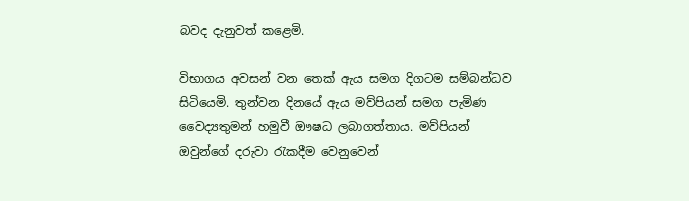බවද දැනුවත් කළෙමි.

විභාගය අවසන් වන තෙක් ඇය සමග දිගටම සම්බන්ධව සිටියෙමි. තුන්වන දිනයේ ඇය මව්පියන් සමග පැමිණ වෛද්‍යතුමන් හමුවී ඖෂධ ලබාගත්තාය. මව්පියන් ඔවුන්ගේ දරුවා රැකදීම වෙනුවෙන්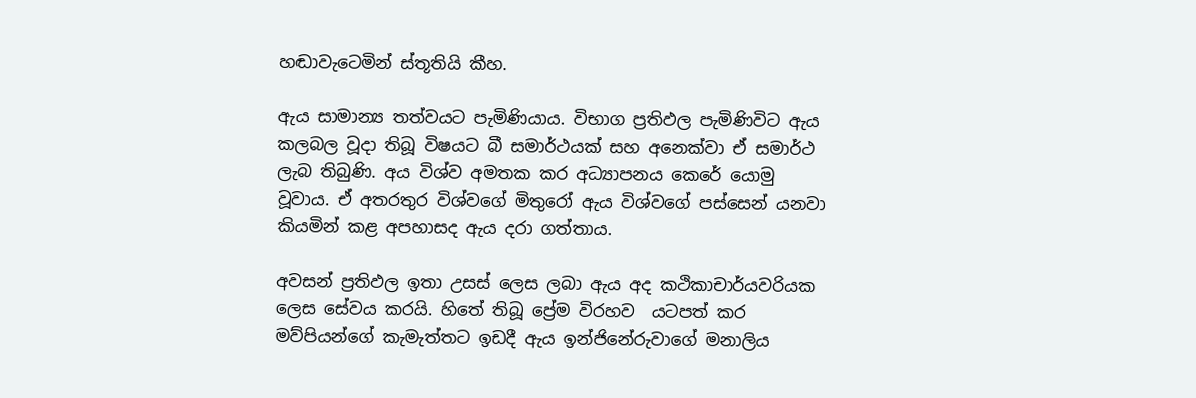හඬාවැටෙමින් ස්තූතියි කීහ.

ඇය සාමාන්‍ය තත්වයට පැමිණියාය. විභාග ප්‍රතිඵල පැමිණිවිට ඇය කලබල වූදා තිබූ විෂයට බී සමාර්ථයක් සහ අනෙක්වා ඒ සමාර්ථ  ලැබ තිබුණි. අය විශ්ව අමතක කර අධ්‍යාපනය කෙරේ යොමු වූවාය. ඒ අතරතුර විශ්වගේ මිතුරෝ ඇය විශ්වගේ පස්සෙන් යනවා කියමින් කළ අපහාසද ඇය දරා ගත්තාය.

අවසන් ප්‍රතිඵල ඉතා උසස් ලෙස ලබා ඇය අද කථිකාචාර්යවරියක ලෙස සේවය කරයි. හිතේ තිබූ ප්‍රේම විරහව  යටපත් කර මව්පියන්ගේ කැමැත්තට ඉඩදී ඇය ඉන්ජිනේරුවාගේ මනාලිය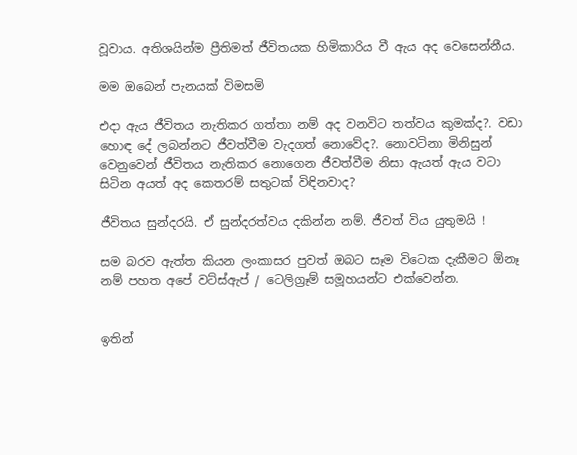වූවාය. අතිශයින්ම ප්‍රීතිමත් ජීවිතයක හිමිකාරිය වී ඇය අද වෙසෙන්නීය.

මම ඔබෙන් පැනයක් විමසමි

එදා ඇය ජීවිතය නැතිකර ගත්තා නම් අද වනවිට තත්වය කුමක්ද?. වඩා හොඳ දේ ලබන්නට ජීවත්වීම වැදගත් නොවේද?. නොවටිනා මිනිසුන් වෙනුවෙන් ජීවිතය නැතිකර නොගෙන ජීවත්වීම නිසා ඇයත් ඇය වටා සිටින අයත් අද කෙතරම් සතුටක් විඳිනවාද?

ජීවිතය සුන්දරයි. ඒ සුන්දරත්වය දකින්න නම්. ජීවත් විය යුතුමයි !

සම බරව ඇත්ත කියන ලංකාසර පුවත් ඔබට සෑම විටෙක දැකීමට ඕනෑ නම් පහත අපේ වට්ස්ඇප් / ටෙලිග්‍රෑම් සමූහයන්ට එක්වෙන්න.


ඉතින්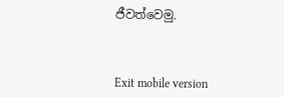ජීවත්වෙමු.



Exit mobile version